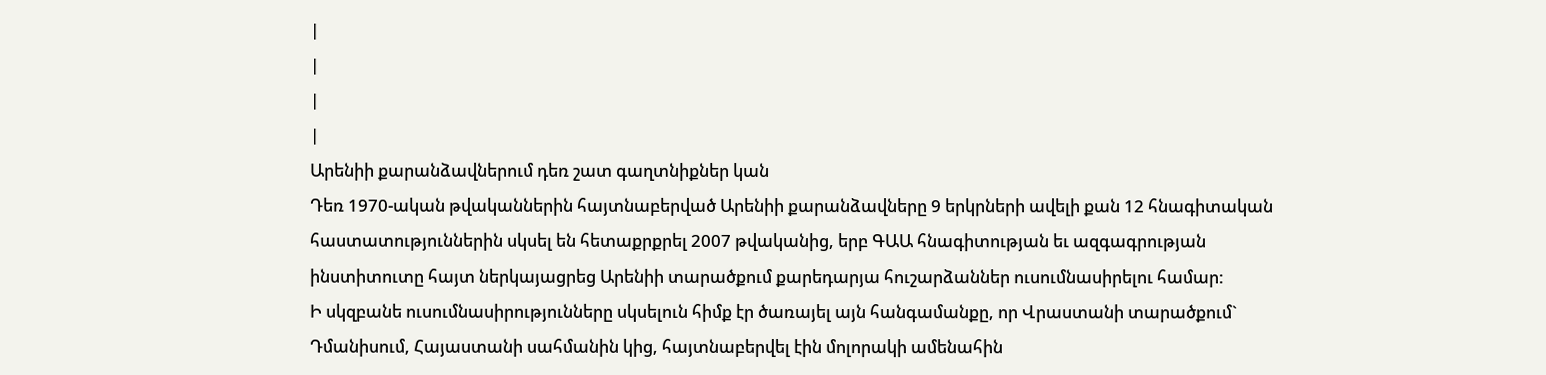|
|
|
|
Արենիի քարանձավներում դեռ շատ գաղտնիքներ կան
Դեռ 1970-ական թվականներին հայտնաբերված Արենիի քարանձավները 9 երկրների ավելի քան 12 հնագիտական հաստատություններին սկսել են հետաքրքրել 2007 թվականից, երբ ԳԱԱ հնագիտության եւ ազգագրության ինստիտուտը հայտ ներկայացրեց Արենիի տարածքում քարեդարյա հուշարձաններ ուսումնասիրելու համար:
Ի սկզբանե ուսումնասիրությունները սկսելուն հիմք էր ծառայել այն հանգամանքը, որ Վրաստանի տարածքում` Դմանիսում, Հայաստանի սահմանին կից, հայտնաբերվել էին մոլորակի ամենահին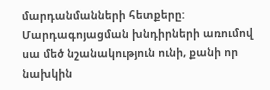մարդանմանների հետքերը: Մարդագոյացման խնդիրների առումով սա մեծ նշանակություն ունի, քանի որ նախկին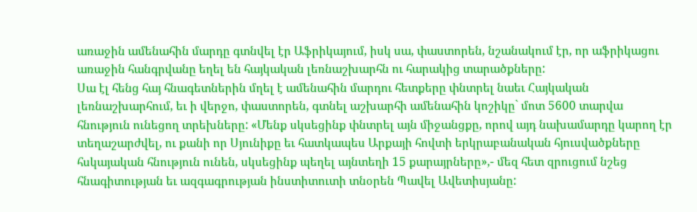առաջին ամենահին մարդը գտնվել էր Աֆրիկայում, իսկ սա, փաստորեն, նշանակում էր, որ աֆրիկացու առաջին հանգրվանը եղել են հայկական լեռնաշխարհն ու հարակից տարածքները:
Սա էլ հենց հայ հնագետներին մղել է ամենահին մարդու հետքերը փնտրել նաեւ Հայկական լեռնաշխարհում, եւ ի վերջո, փաստորեն, գտնել աշխարհի ամենահին կոշիկը` մոտ 5600 տարվա հնություն ունեցող տրեխները: «Մենք սկսեցինք փնտրել այն միջանցքը, որով այդ նախամարդը կարող էր տեղաշարժվել, ու քանի որ Սյունիքը եւ հատկապես Արքայի հովտի երկրաբանական հյուսվածքները հսկայական հնություն ունեն, սկսեցինք պեղել այնտեղի 15 քարայրները»,- մեզ հետ զրուցում նշեց հնագիտության եւ ազգագրության ինստիտուտի տնօրեն Պավել Ավետիսյանը: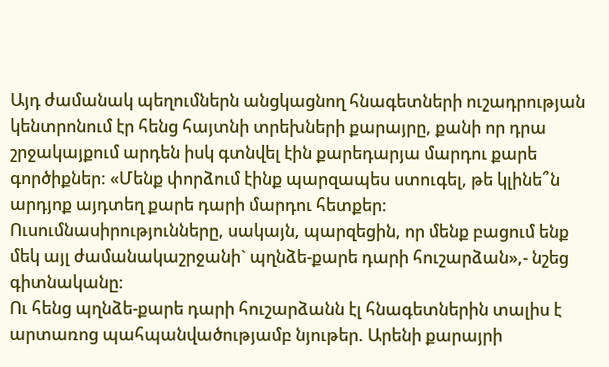Այդ ժամանակ պեղումներն անցկացնող հնագետների ուշադրության կենտրոնում էր հենց հայտնի տրեխների քարայրը, քանի որ դրա շրջակայքում արդեն իսկ գտնվել էին քարեդարյա մարդու քարե գործիքներ: «Մենք փորձում էինք պարզապես ստուգել, թե կլինե՞ն արդյոք այդտեղ քարե դարի մարդու հետքեր:
Ուսումնասիրությունները, սակայն, պարզեցին, որ մենք բացում ենք մեկ այլ ժամանակաշրջանի` պղնձե-քարե դարի հուշարձան»,- նշեց գիտնականը:
Ու հենց պղնձե-քարե դարի հուշարձանն էլ հնագետներին տալիս է արտառոց պահպանվածությամբ նյութեր. Արենի քարայրի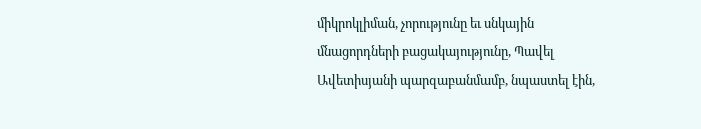միկրոկլիման, չորությունը եւ սնկային մնացորդների բացակայությունը, Պավել Ավետիսյանի պարզաբանմամբ, նպաստել էին,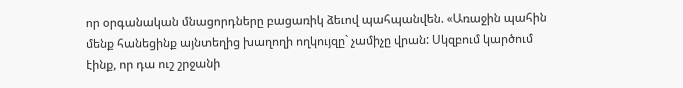որ օրգանական մնացորդները բացառիկ ձեւով պահպանվեն. «Առաջին պահին մենք հանեցինք այնտեղից խաղողի ողկույզը` չամիչը վրան: Սկզբում կարծում էինք, որ դա ուշ շրջանի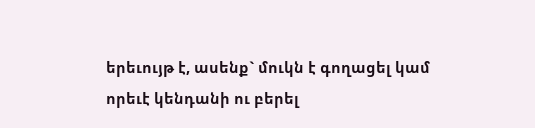երեւույթ է, ասենք` մուկն է գողացել կամ որեւէ կենդանի ու բերել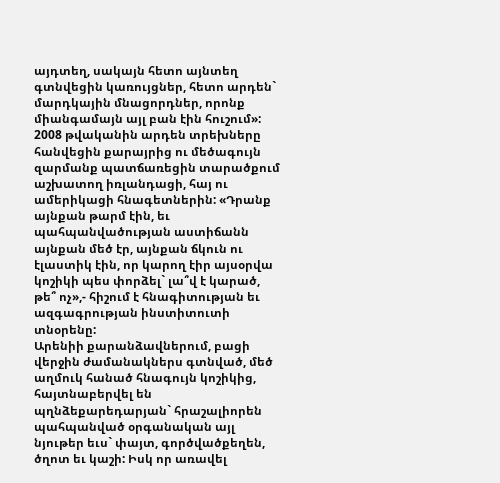այդտեղ, սակայն հետո այնտեղ գտնվեցին կառույցներ, հետո արդեն` մարդկային մնացորդներ, որոնք միանգամայն այլ բան էին հուշում»:
2008 թվականին արդեն տրեխները հանվեցին քարայրից ու մեծագույն զարմանք պատճառեցին տարածքում աշխատող իռլանդացի, հայ ու ամերիկացի հնագետներին: «Դրանք այնքան թարմ էին, եւ պահպանվածության աստիճանն այնքան մեծ էր, այնքան ճկուն ու էլաստիկ էին, որ կարող էիր այսօրվա կոշիկի պես փորձել` լա՞վ է կարած, թե՞ ոչ»,- հիշում է հնագիտության եւ ազգագրության ինստիտուտի տնօրենը:
Արենիի քարանձավներում, բացի վերջին ժամանակներս գտնված, մեծ աղմուկ հանած հնագույն կոշիկից, հայտնաբերվել են պղնձեքարեդարյան` հրաշալիորեն պահպանված օրգանական այլ նյութեր եւս` փայտ, գործվածքեղեն, ծղոտ եւ կաշի: Իսկ որ առավել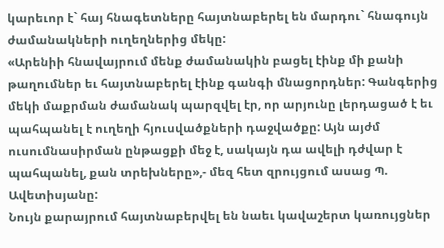կարեւոր է` հայ հնագետները հայտնաբերել են մարդու` հնագույն ժամանակների ուղեղներից մեկը:
«Արենիի հնավայրում մենք ժամանակին բացել էինք մի քանի թաղումներ եւ հայտնաբերել էինք գանգի մնացորդներ: Գանգերից մեկի մաքրման ժամանակ պարզվել էր, որ արյունը լերդացած է եւ պահպանել է ուղեղի հյուսվածքների դաջվածքը: Այն այժմ ուսումնասիրման ընթացքի մեջ է, սակայն դա ավելի դժվար է պահպանել, քան տրեխները»,- մեզ հետ զրույցում ասաց Պ. Ավետիսյանը:
Նույն քարայրում հայտնաբերվել են նաեւ կավաշերտ կառույցներ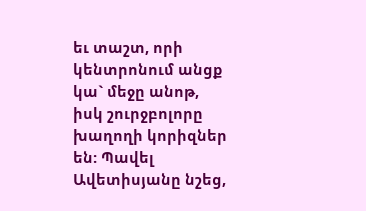եւ տաշտ, որի կենտրոնում անցք կա` մեջը անոթ, իսկ շուրջբոլորը խաղողի կորիզներ են: Պավել Ավետիսյանը նշեց,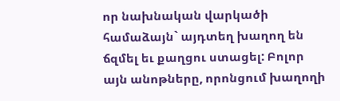որ նախնական վարկածի համաձայն` այդտեղ խաղող են ճզմել եւ քաղցու ստացել: Բոլոր այն անոթները, որոնցում խաղողի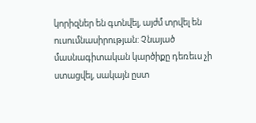կորիզներ են գտնվել, այժմ տրվել են ուսումնասիրության: Չնայած մասնագիտական կարծիքը դեռեւս չի ստացվել, սակայն ըստ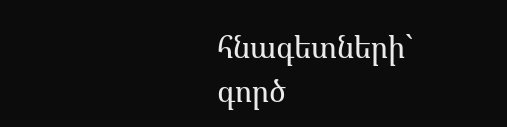հնագետների` գործ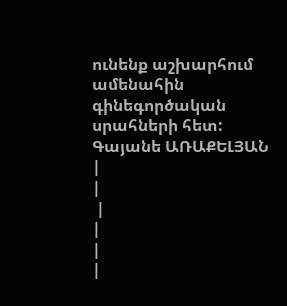ունենք աշխարհում ամենահին գինեգործական սրահների հետ:
Գայանե ԱՌԱՔԵԼՅԱՆ
|
|
 |
|
|
|